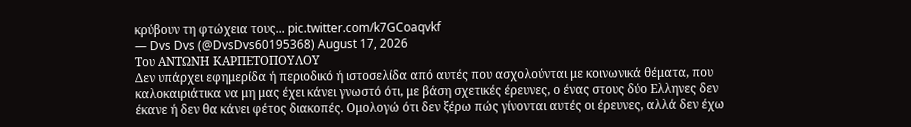κρύβουν τη φτώχεια τους... pic.twitter.com/k7GCoaqvkf
— Dvs Dvs (@DvsDvs60195368) August 17, 2026
Toυ ΑΝΤΩΝΗ ΚΑΡΠΕΤΟΠΟΥΛΟΥ
Δεν υπάρχει εφημερίδα ή περιοδικό ή ιστοσελίδα από αυτές που ασχολούνται με κοινωνικά θέματα, που καλοκαιριάτικα να μη μας έχει κάνει γνωστό ότι, με βάση σχετικές έρευνες, ο ένας στους δύο Ελληνες δεν έκανε ή δεν θα κάνει φέτος διακοπές. Ομολογώ ότι δεν ξέρω πώς γίνονται αυτές οι έρευνες, αλλά δεν έχω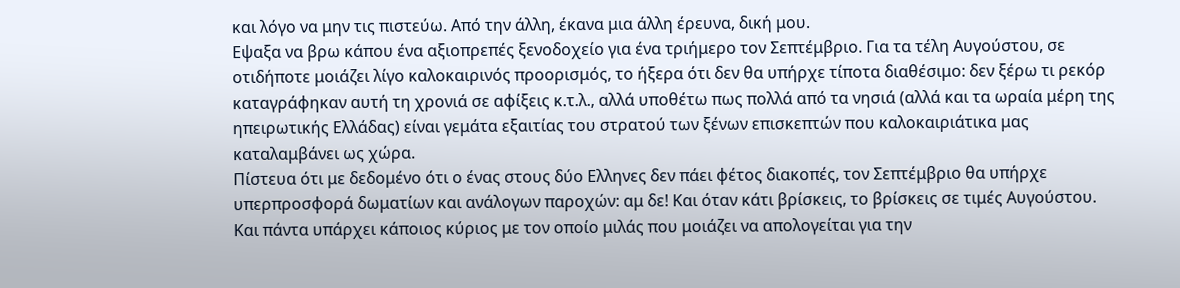και λόγο να μην τις πιστεύω. Από την άλλη, έκανα μια άλλη έρευνα, δική μου.
Εψαξα να βρω κάπου ένα αξιοπρεπές ξενοδοχείο για ένα τριήμερο τον Σεπτέμβριο. Για τα τέλη Αυγούστου, σε οτιδήποτε μοιάζει λίγο καλοκαιρινός προορισμός, το ήξερα ότι δεν θα υπήρχε τίποτα διαθέσιμο: δεν ξέρω τι ρεκόρ καταγράφηκαν αυτή τη χρονιά σε αφίξεις κ.τ.λ., αλλά υποθέτω πως πολλά από τα νησιά (αλλά και τα ωραία μέρη της ηπειρωτικής Ελλάδας) είναι γεμάτα εξαιτίας του στρατού των ξένων επισκεπτών που καλοκαιριάτικα μας καταλαμβάνει ως χώρα.
Πίστευα ότι με δεδομένο ότι ο ένας στους δύο Ελληνες δεν πάει φέτος διακοπές, τον Σεπτέμβριο θα υπήρχε υπερπροσφορά δωματίων και ανάλογων παροχών: αμ δε! Και όταν κάτι βρίσκεις, το βρίσκεις σε τιμές Αυγούστου. Και πάντα υπάρχει κάποιος κύριος με τον οποίο μιλάς που μοιάζει να απολογείται για την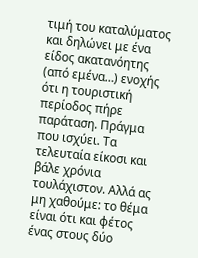τιμή του καταλύματος και δηλώνει με ένα είδος ακατανόητης (από εμένα…) ενοχής ότι η τουριστική περίοδος πήρε παράταση. Πράγμα που ισχύει. Τα τελευταία είκοσι και βάλε χρόνια τουλάχιστον. Αλλά ας μη χαθούμε: το θέμα είναι ότι και φέτος ένας στους δύο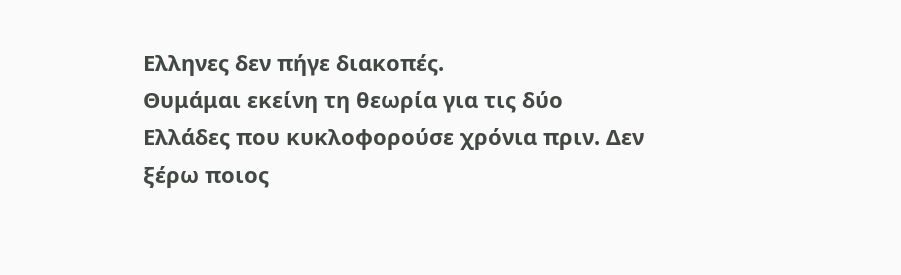Ελληνες δεν πήγε διακοπές.
Θυμάμαι εκείνη τη θεωρία για τις δύο Ελλάδες που κυκλοφορούσε χρόνια πριν. Δεν ξέρω ποιος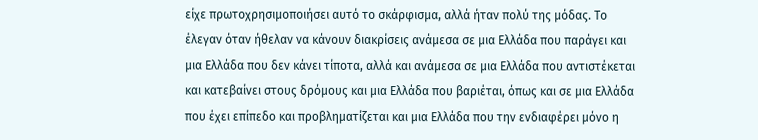είχε πρωτοχρησιμοποιήσει αυτό το σκάρφισμα, αλλά ήταν πολύ της μόδας. Το έλεγαν όταν ήθελαν να κάνουν διακρίσεις ανάμεσα σε μια Ελλάδα που παράγει και μια Ελλάδα που δεν κάνει τίποτα, αλλά και ανάμεσα σε μια Ελλάδα που αντιστέκεται και κατεβαίνει στους δρόμους και μια Ελλάδα που βαριέται, όπως και σε μια Ελλάδα που έχει επίπεδο και προβληματίζεται και μια Ελλάδα που την ενδιαφέρει μόνο η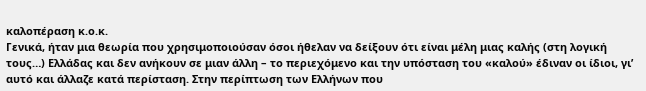καλοπέραση κ.ο.κ.
Γενικά, ήταν μια θεωρία που χρησιμοποιούσαν όσοι ήθελαν να δείξουν ότι είναι μέλη μιας καλής (στη λογική τους…) Ελλάδας και δεν ανήκουν σε μιαν άλλη – το περιεχόμενο και την υπόσταση του «καλού» έδιναν οι ίδιοι, γι’ αυτό και άλλαζε κατά περίσταση. Στην περίπτωση των Ελλήνων που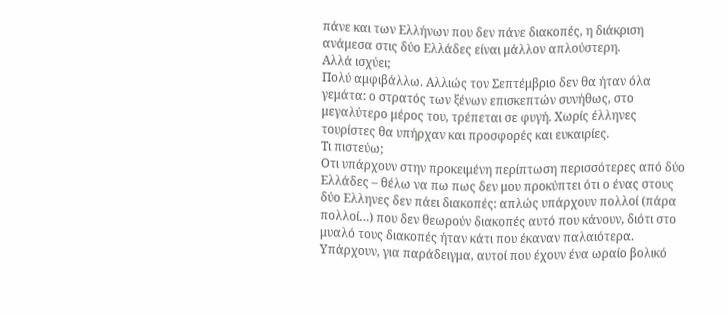πάνε και των Ελλήνων που δεν πάνε διακοπές, η διάκριση ανάμεσα στις δύο Ελλάδες είναι μάλλον απλούστερη.
Αλλά ισχύει;
Πολύ αμφιβάλλω. Αλλιώς τον Σεπτέμβριο δεν θα ήταν όλα γεμάτα: ο στρατός των ξένων επισκεπτών συνήθως, στο μεγαλύτερο μέρος του, τρέπεται σε φυγή. Χωρίς έλληνες τουρίστες θα υπήρχαν και προσφορές και ευκαιρίες.
Τι πιστεύω;
Οτι υπάρχουν στην προκειμένη περίπτωση περισσότερες από δύο Ελλάδες – θέλω να πω πως δεν μου προκύπτει ότι ο ένας στους δύο Ελληνες δεν πάει διακοπές: απλώς υπάρχουν πολλοί (πάρα πολλοί…) που δεν θεωρούν διακοπές αυτό που κάνουν, διότι στο μυαλό τους διακοπές ήταν κάτι που έκαναν παλαιότερα.
Υπάρχουν, για παράδειγμα, αυτοί που έχουν ένα ωραίο βολικό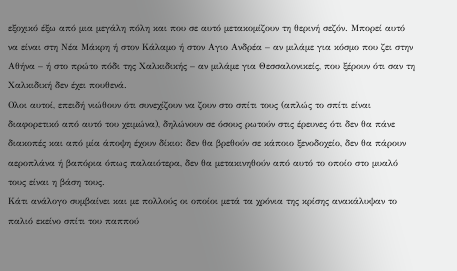εξοχικό έξω από μια μεγάλη πόλη και που σε αυτό μετακομίζουν τη θερινή σεζόν. Μπορεί αυτό να είναι στη Νέα Μάκρη ή στον Κάλαμο ή στον Αγιο Ανδρέα – αν μιλάμε για κόσμο που ζει στην Αθήνα – ή στο πρώτο πόδι της Χαλκιδικής – αν μιλάμε για Θεσσαλονικείς, που ξέρουν ότι σαν τη Χαλκιδική δεν έχει πουθενά.
Ολοι αυτοί, επειδή νιώθουν ότι συνεχίζουν να ζουν στο σπίτι τους (απλώς το σπίτι είναι διαφορετικό από αυτό του χειμώνα), δηλώνουν σε όσους ρωτούν στις έρευνες ότι δεν θα πάνε διακοπές και από μία άποψη έχουν δίκιο: δεν θα βρεθούν σε κάποιο ξενοδοχείο, δεν θα πάρουν αεροπλάνα ή βαπόρια όπως παλαιότερα, δεν θα μετακινηθούν από αυτό το οποίο στο μυαλό τους είναι η βάση τους.
Κάτι ανάλογο συμβαίνει και με πολλούς οι οποίοι μετά τα χρόνια της κρίσης ανακάλυψαν το παλιό εκείνο σπίτι του παππού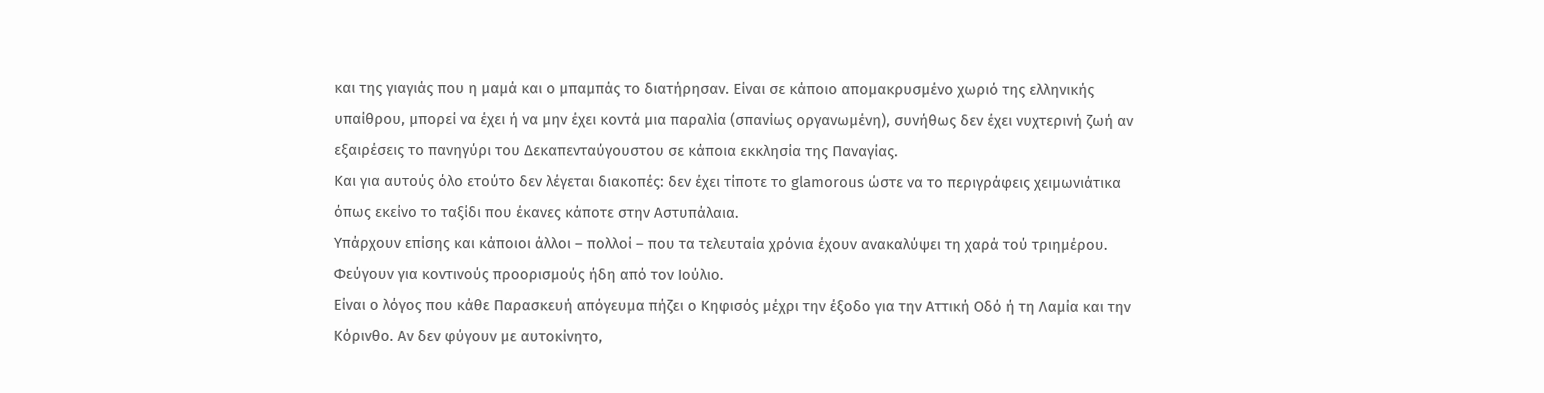και της γιαγιάς που η μαμά και ο μπαμπάς το διατήρησαν. Είναι σε κάποιο απομακρυσμένο χωριό της ελληνικής υπαίθρου, μπορεί να έχει ή να μην έχει κοντά μια παραλία (σπανίως οργανωμένη), συνήθως δεν έχει νυχτερινή ζωή αν εξαιρέσεις το πανηγύρι του Δεκαπενταύγουστου σε κάποια εκκλησία της Παναγίας.
Και για αυτούς όλο ετούτο δεν λέγεται διακοπές: δεν έχει τίποτε το glamorous ώστε να το περιγράφεις χειμωνιάτικα όπως εκείνο το ταξίδι που έκανες κάποτε στην Αστυπάλαια.
Υπάρχουν επίσης και κάποιοι άλλοι – πολλοί – που τα τελευταία χρόνια έχουν ανακαλύψει τη χαρά τού τριημέρου. Φεύγουν για κοντινούς προορισμούς ήδη από τον Ιούλιο.
Είναι ο λόγος που κάθε Παρασκευή απόγευμα πήζει ο Κηφισός μέχρι την έξοδο για την Αττική Οδό ή τη Λαμία και την Κόρινθο. Αν δεν φύγουν με αυτοκίνητο,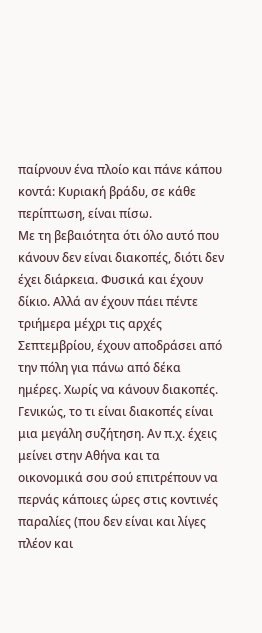παίρνουν ένα πλοίο και πάνε κάπου κοντά: Κυριακή βράδυ, σε κάθε περίπτωση, είναι πίσω.
Με τη βεβαιότητα ότι όλο αυτό που κάνουν δεν είναι διακοπές, διότι δεν έχει διάρκεια. Φυσικά και έχουν δίκιο. Αλλά αν έχουν πάει πέντε τριήμερα μέχρι τις αρχές Σεπτεμβρίου, έχουν αποδράσει από την πόλη για πάνω από δέκα ημέρες. Χωρίς να κάνουν διακοπές.
Γενικώς, το τι είναι διακοπές είναι μια μεγάλη συζήτηση. Αν π.χ. έχεις μείνει στην Αθήνα και τα οικονομικά σου σού επιτρέπουν να περνάς κάποιες ώρες στις κοντινές παραλίες (που δεν είναι και λίγες πλέον και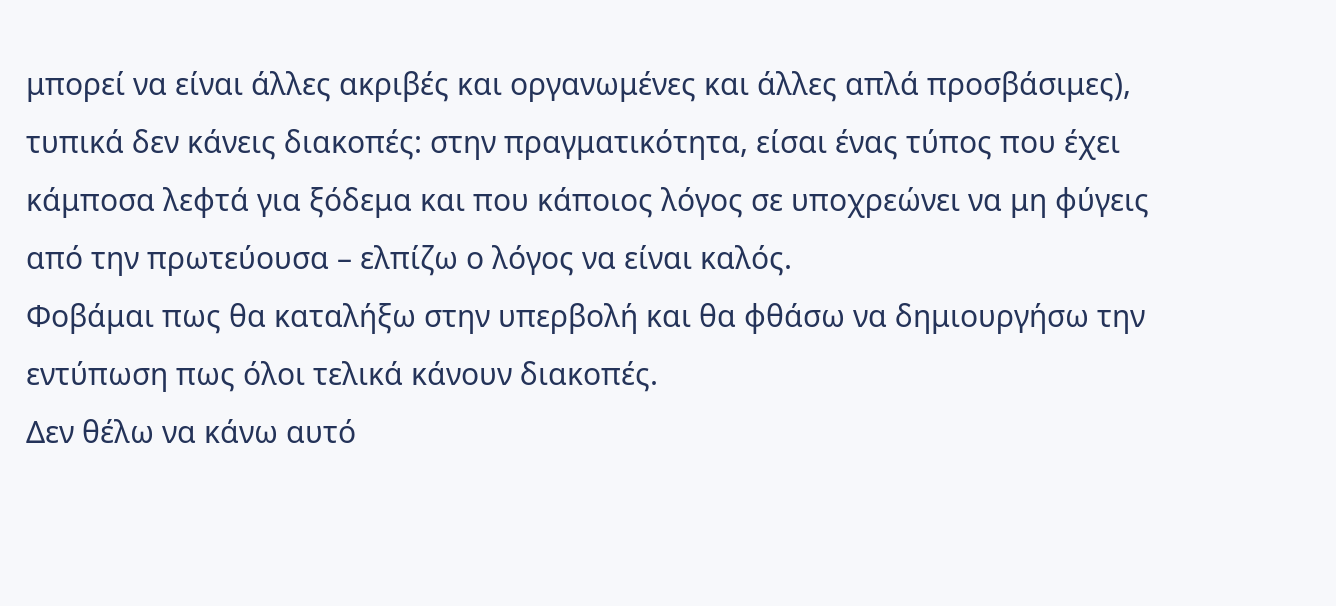μπορεί να είναι άλλες ακριβές και οργανωμένες και άλλες απλά προσβάσιμες), τυπικά δεν κάνεις διακοπές: στην πραγματικότητα, είσαι ένας τύπος που έχει κάμποσα λεφτά για ξόδεμα και που κάποιος λόγος σε υποχρεώνει να μη φύγεις από την πρωτεύουσα – ελπίζω ο λόγος να είναι καλός.
Φοβάμαι πως θα καταλήξω στην υπερβολή και θα φθάσω να δημιουργήσω την εντύπωση πως όλοι τελικά κάνουν διακοπές.
Δεν θέλω να κάνω αυτό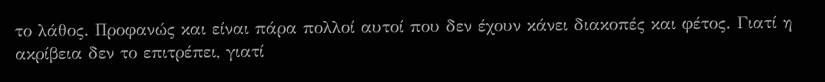το λάθος. Προφανώς και είναι πάρα πολλοί αυτοί που δεν έχουν κάνει διακοπές και φέτος. Γιατί η ακρίβεια δεν το επιτρέπει, γιατί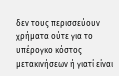δεν τους περισσεύουν χρήματα ούτε για το υπέρογκο κόστος μετακινήσεων ή γιατί είναι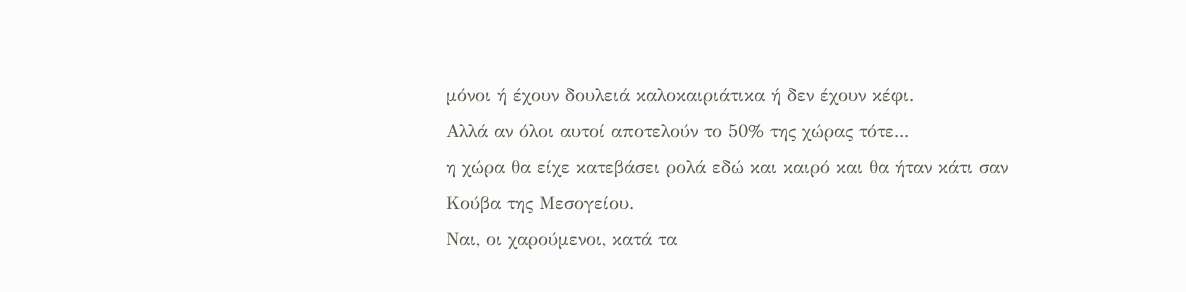μόνοι ή έχουν δουλειά καλοκαιριάτικα ή δεν έχουν κέφι.
Αλλά αν όλοι αυτοί αποτελούν το 50% της χώρας τότε...
η χώρα θα είχε κατεβάσει ρολά εδώ και καιρό και θα ήταν κάτι σαν Κούβα της Μεσογείου.
Ναι, οι χαρούμενοι, κατά τα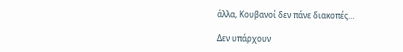άλλα, Κουβανοί δεν πάνε διακοπές…

Δεν υπάρχουν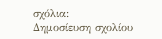σχόλια:
Δημοσίευση σχολίου